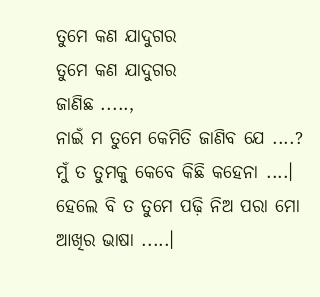ତୁମେ କଣ ଯାଦୁଗର
ତୁମେ କଣ ଯାଦୁଗର
ଜାଣିଛ .....,
ନାଇଁ ମ ତୁମେ କେମିତି ଜାଣିବ ଯେ ....?
ମୁଁ ତ ତୁମକୁ କେବେ କିଛି କହେନା ....।
ହେଲେ ବି ତ ତୁମେ ପଢ଼ି ନିଅ ପରା ମୋ ଆଖିର ଭାଷା .....।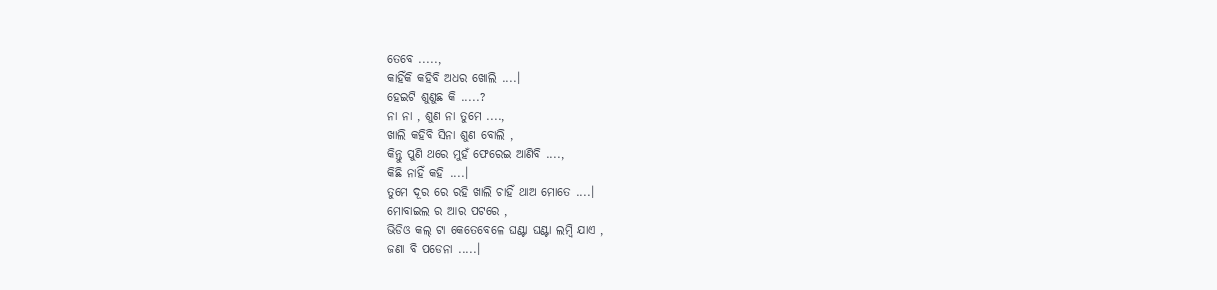ତେବେ .....,
କାହିଁକି କହିବି ଅଧର ଖୋଲି ....।
ହେଇଟି ଶୁଣୁଛ କି .....?
ନା ନା , ଶୁଣ ନା ତୁମେ ....,
ଖାଲି କହିବି ସିନା ଶୁଣ ବୋଲି ,
କିନ୍ତୁ ପୁଣି ଥରେ ମୁହଁ ଫେରେଇ ଆଣିବି ....,
କିଛି ନାହିଁ କହି ....।
ତୁମେ ଦୂର ରେ ରହି ଖାଲି ଚାହିଁ ଥାଅ ମୋତେ ....।
ମୋବାଇଲ ର ଆର ପଟରେ ,
ଭିଡିଓ କଲ୍ ଟା କେତେବେଳେ ଘଣ୍ଟା ଘଣ୍ଟା ଲମ୍ବି ଯାଏ ,
ଜଣା ବି ପଡେନା .....।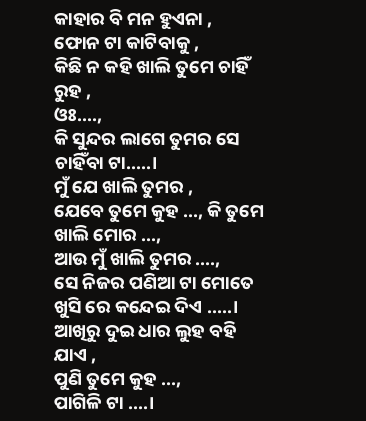କାହାର ବି ମନ ହୁଏନା ,
ଫୋନ ଟା କାଟିବାକୁ ,
କିଛି ନ କହି ଖାଲି ତୁମେ ଚାହିଁ ରୁହ ,
ଓଃ....,
କି ସୁନ୍ଦର ଲାଗେ ତୁମର ସେ ଚାହିଁବା ଟା.....।
ମୁଁ ଯେ ଖାଲି ତୁମର ,
ଯେବେ ତୁମେ କୁହ ..., କି ତୁମେ ଖାଲି ମୋର ...,
ଆଉ ମୁଁ ଖାଲି ତୁମର ....,
ସେ ନିଜର ପଣିଆ ଟା ମୋତେ ଖୁସି ରେ କନ୍ଦେଇ ଦିଏ .....।
ଆଖିରୁ ଦୁଇ ଧାର ଲୁହ ବହି ଯାଏ ,
ପୁଣି ତୁମେ କୁହ ...,
ପାଗିଳି ଟା ....।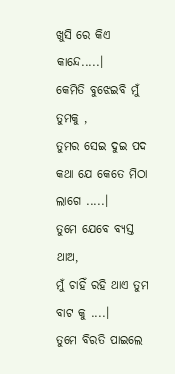ଖୁସି ରେ କିଏ କାନ୍ଦେ.....।
କେମିତି ବୁଝେଇବି ମୁଁ ତୁମକୁ ,
ତୁମର ସେଇ ଦୁଇ ପଦ କଥା ଯେ କେତେ ମିଠା ଲାଗେ .....।
ତୁମେ ଯେବେ ବ୍ୟସ୍ତ ଥାଅ,
ମୁଁ ଚାହିଁ ରହି ଥାଏ ତୁମ ବାଟ କୁ ....।
ତୁମେ ବିରତି ପାଇଲେ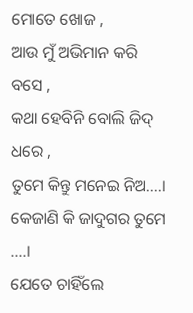ମୋତେ ଖୋଜ ,
ଆଉ ମୁଁ ଅଭିମାନ କରି ବସେ ,
କଥା ହେବିନି ବୋଲି ଜିଦ୍ ଧରେ ,
ତୁମେ କିନ୍ତୁ ମନେଇ ନିଅ....।
କେଜାଣି କି ଜାଦୁଗର ତୁମେ ....।
ଯେତେ ଚାହିଁଲେ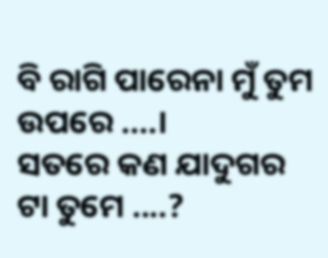ବି ରାଗି ପାରେନା ମୁଁ ତୁମ ଉପରେ ....।
ସତରେ କଣ ଯାଦୁଗର ଟା ତୁମେ ....?